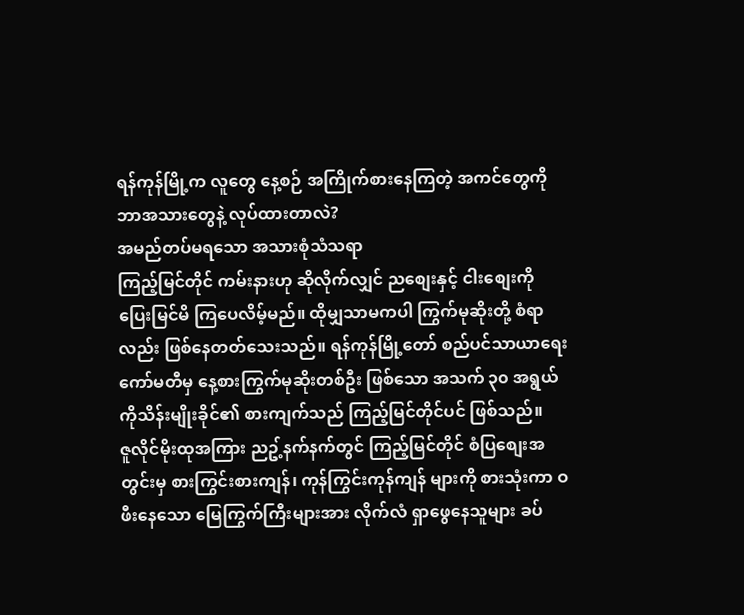ရန်ကုန်မြို့က လူတွေ နေ့စဉ် အကြိုက်စားနေကြတဲ့ အကင်တွေကို ဘာအသားတွေနဲ့ လုပ်ထားတာလဲ?
အမည်တပ်မရသော အသားစုံသံသရာ
ကြည့်မြင်တိုင် ကမ်းနားဟု ဆိုလိုက်လျှင် ညစျေးနှင့် ငါးစျေးကို ပြေးမြင်မိ ကြပေလိမ့်မည်။ ထိုမျှသာမကပါ ကြွက်မုဆိုးတို့ စံရာလည်း ဖြစ်နေတတ်သေးသည်။ ရန်ကုန်မြို့တော် စည်ပင်သာယာရေး ကော်မတီမှ နေ့စားကြွက်မုဆိုးတစ်ဦး ဖြစ်သော အသက် ၃၀ အရွယ် ကိုသိန်းမျိုးခိုင်၏ စားကျက်သည် ကြည့်မြင်တိုင်ပင် ဖြစ်သည်။
ဇူလိုင်မိုးထုအကြား ညဥ့်နက်နက်တွင် ကြည့်မြင်တိုင် စံပြစျေးအတွင်းမှ စားကြွင်းစားကျန်၊ ကုန်ကြွင်းကုန်ကျန် များကို စားသုံးကာ ဝဖီးနေသော မြေကြွက်ကြီးများအား လိုက်လံ ရှာဖွေနေသူများ ခပ်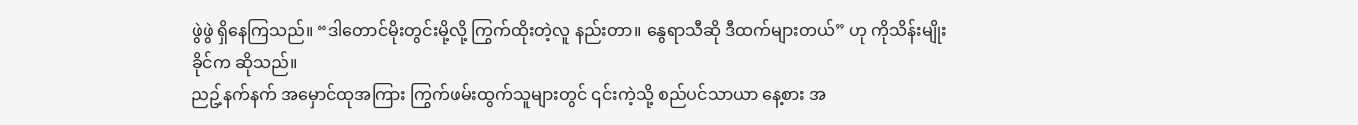ဖွဲဖွဲ ရှိနေကြသည်။ “ဒါတောင်မိုးတွင်းမို့လို့ ကြွက်ထိုးတဲ့လူ နည်းတာ။ နွေရာသီဆို ဒီထက်များတယ်” ဟု ကိုသိန်းမျိုးခိုင်က ဆိုသည်။
ညဥ့်နက်နက် အမှောင်ထုအကြား ကြွက်ဖမ်းထွက်သူများတွင် ၎င်းကဲ့သို့ စည်ပင်သာယာ နေ့စား အ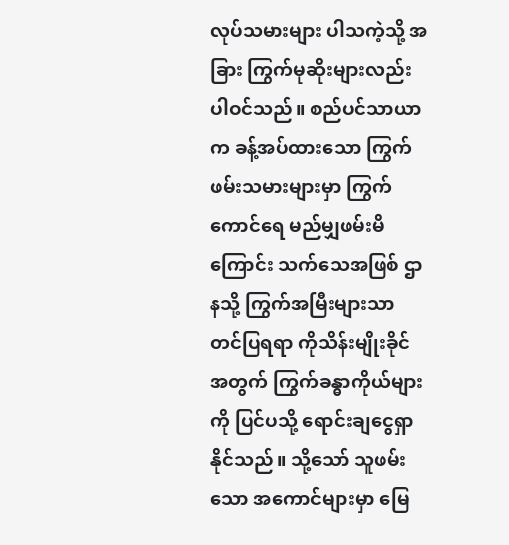လုပ်သမားများ ပါသကဲ့သို့ အခြား ကြွက်မုဆိုးများလည်း ပါဝင်သည်။ စည်ပင်သာယာက ခန့်အပ်ထားသော ကြွက်ဖမ်းသမားများမှာ ကြွက်ကောင်ရေ မည်မျှဖမ်းမိကြောင်း သက်သေအဖြစ် ဌာနသို့ ကြွက်အမြီးများသာ တင်ပြရရာ ကိုသိန်းမျိုးခိုင်အတွက် ကြွက်ခန္ဓာကိုယ်များကို ပြင်ပသို့ ရောင်းချငွေရှာနိုင်သည်။ သို့သော် သူဖမ်းသော အကောင်များမှာ မြေ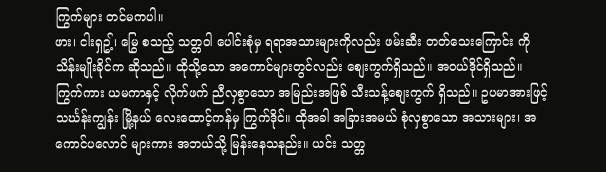ကြွက်များ တင်မကပါ။
ဖား၊ ငါးရှဥ့်၊ မြွေ စသည့် သတ္တဝါ ပေါင်းစုံမှ ရရာအသားများကိုလည်း ဖမ်းဆီး တတ်သေးကြောင်း ကိုသိန်းမျိုးခိုင်က ဆိုသည်။ ထိုသို့သော အကောင်များတွင်လည်း စျေးကွက်ရှိသည်။ အဝယ်ဒိုင်ရှိသည်။ ကြွက်ကား ယမကာနှင့် လိုက်ဖက် ညီလှစွာသော အမြည်းအဖြစ် သီးသန့်စျေးကွက် ရှိသည်။ ဥပမာအားဖြင့် သင်္ဃန်းကျွန်း မြို့နယ် လေးထောင့်ကန်မှ ကြွက်ဒိုင်။ ထိုအခါ အခြားအမယ် စုံလှစွာသော အသားများ၊ အကောင်ပလောင် များကား အဘယ်သို့ မြန်းနေသနည်း။ ယင်း သတ္တ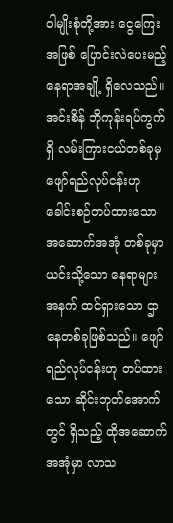ဝါမျိုးစုံတို့အား ငွေကြေးအဖြစ် ပြောင်းလဲပေးမည့် နေရာအချို့ ရှိလေသည်။
အင်းစိန် ဘိုကုန်းရပ်ကွက်ရှိ လမ်းကြားငယ်တစ်ခုမှ ဖျော်ရည်လုပ်ငန်းဟု ခေါင်းစဉ်တပ်ထားသော အဆောက်အအုံ တစ်ခုမှာ ယင်းသို့သော နေရာများအနက် ထင်ရှားသော ဌာနေတစ်ခုဖြစ်သည်။ ဖျော်ရည်လုပ်ငန်းဟု တပ်ထားသော ဆိုင်းဘုတ်အောက်တွင် ရှိသည့် ထိုအဆောက်အအုံမှာ လာသ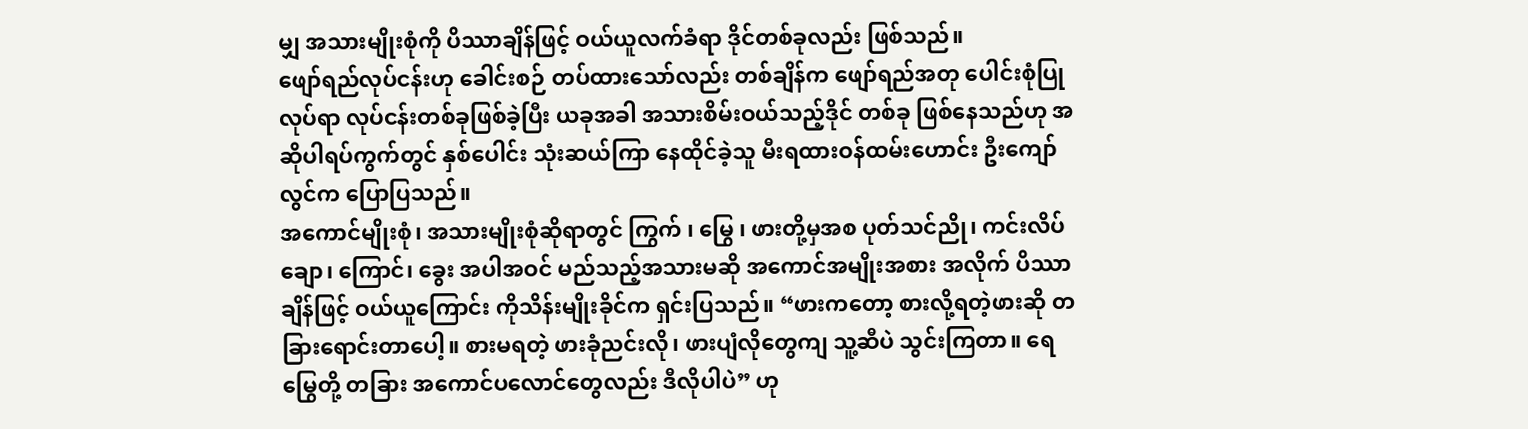မျှ အသားမျိုးစုံကို ပိဿာချိန်ဖြင့် ဝယ်ယူလက်ခံရာ ဒိုင်တစ်ခုလည်း ဖြစ်သည်။
ဖျော်ရည်လုပ်ငန်းဟု ခေါင်းစဉ် တပ်ထားသော်လည်း တစ်ချိန်က ဖျော်ရည်အတု ပေါင်းစုံပြုလုပ်ရာ လုပ်ငန်းတစ်ခုဖြစ်ခဲ့ပြီး ယခုအခါ အသားစိမ်းဝယ်သည့်ဒိုင် တစ်ခု ဖြစ်နေသည်ဟု အဆိုပါရပ်ကွက်တွင် နှစ်ပေါင်း သုံးဆယ်ကြာ နေထိုင်ခဲ့သူ မီးရထားဝန်ထမ်းဟောင်း ဦးကျော်လွင်က ပြောပြသည်။
အကောင်မျိုးစုံ၊ အသားမျိုးစုံဆိုရာတွင် ကြွက် ၊ မြွေ ၊ ဖားတို့မှအစ ပုတ်သင်ညို၊ ကင်းလိပ်ချော၊ ကြောင်၊ ခွေး အပါအဝင် မည်သည့်အသားမဆို အကောင်အမျိုးအစား အလိုက် ပိဿာချိန်ဖြင့် ဝယ်ယူကြောင်း ကိုသိန်းမျိုးခိုင်က ရှင်းပြသည်။ “ဖားကတော့ စားလို့ရတဲ့ဖားဆို တခြားရောင်းတာပေါ့။ စားမရတဲ့ ဖားခုံညင်းလို၊ ဖားပျံလိုတွေကျ သူ့ဆီပဲ သွင်းကြတာ။ ရေမြွေတို့ တခြား အကောင်ပလောင်တွေလည်း ဒီလိုပါပဲ” ဟု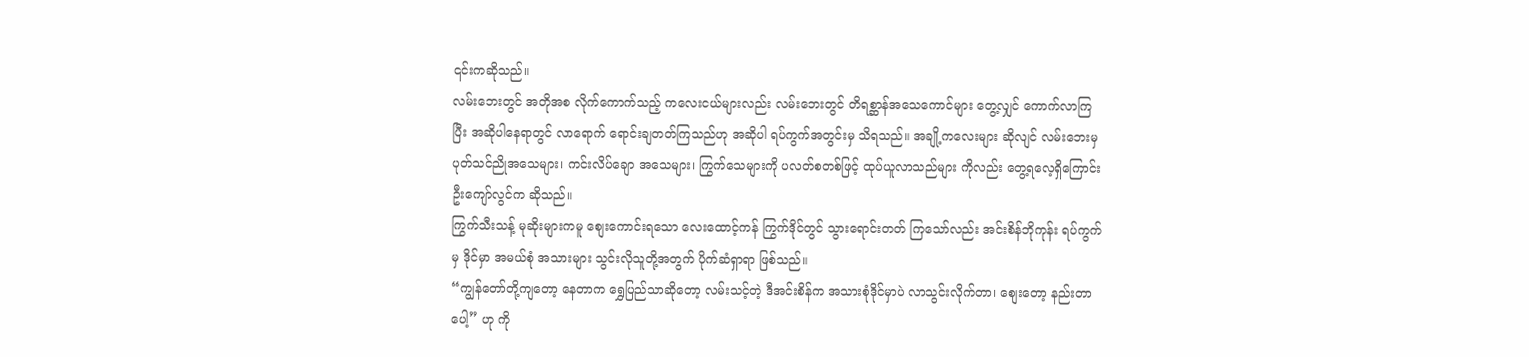၎င်းကဆိုသည်။
လမ်းဘေးတွင် အတိုအစ လိုက်ကောက်သည့် ကလေးငယ်များလည်း လမ်းဘေးတွင် တိရစ္ဆာန်အသေကောင်များ တွေ့လျှင် ကောက်လာကြပြီး အဆိုပါနေရာတွင် လာရောက် ရောင်းချတတ်ကြသည်ဟု အဆိုပါ ရပ်ကွက်အတွင်းမှ သိရသည်။ အချို့ကလေးများ ဆိုလျင် လမ်းဘေးမှ ပုတ်သင်ညိုအသေများ၊ ကင်းလိပ်ချော အသေများ၊ ကြွက်သေများကို ပလတ်စတစ်ဖြင့် ထုပ်ယူလာသည်များ ကိုလည်း တွေ့ရလေ့ရှိကြောင်း ဦးကျော်လွင်က ဆိုသည်။
ကြွက်သီးသန့် မုဆိုးများကမူ စျေးကောင်းရသော လေးထောင့်ကန် ကြွက်ဒိုင်တွင် သွားရောင်းတတ် ကြသော်လည်း အင်းစိန်ဘိုကုန်း ရပ်ကွက်မှ ဒိုင်မှာ အမယ်စုံ အသားများ သွင်းလိုသူတို့အတွက် ပိုက်ဆံရှာရာ ဖြစ်သည်။
“ကျွန်တော်တို့ကျတော့ နေတာက ရွှေပြည်သာဆိုတော့ လမ်းသင့်တဲ့ ဒီအင်းစိန်က အသားစုံဒိုင်မှာပဲ လာသွင်းလိုက်တာ၊ စျေးတော့ နည်းတာပေါ့” ဟု ကို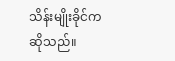သိန်းမျိုးခိုင်က ဆိုသည်။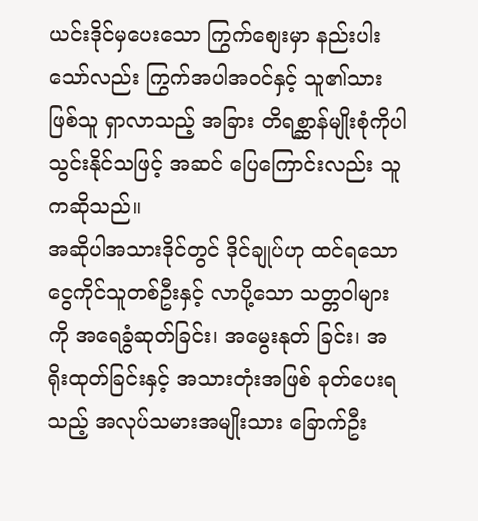ယင်းဒိုင်မှပေးသော ကြွက်စျေးမှာ နည်းပါးသော်လည်း ကြွက်အပါအဝင်နှင့် သူ၏သားဖြစ်သူ ရှာလာသည့် အခြား တိရစ္ဆာန်မျိုးစုံကိုပါ သွင်းနိုင်သဖြင့် အဆင် ပြေကြောင်းလည်း သူကဆိုသည်။
အဆိုပါအသားဒိုင်တွင် ဒိုင်ချုပ်ဟု ထင်ရသော ငွေကိုင်သူတစ်ဦးနှင့် လာပို့သော သတ္တဝါများကို အရေခွံဆုတ်ခြင်း၊ အမွေးနုတ် ခြင်း၊ အရိုးထုတ်ခြင်းနှင့် အသားတုံးအဖြစ် ခုတ်ပေးရသည့် အလုပ်သမားအမျိုးသား ခြောက်ဦး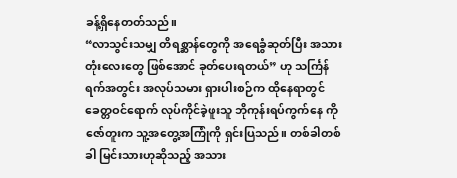ခန့်ရှိနေတတ်သည်။
“လာသွင်းသမျှ တိရစ္ဆာန်တွေကို အရေခွံဆုတ်ပြီး အသားတုံးလေးတွေ ဖြစ်အောင် ခုတ်ပေးရတယ်” ဟု သင်္ကြန်ရက်အတွင်း အလုပ်သမား ရှားပါးစဉ်က ထိုနေရာတွင် ခေတ္တဝင်ရောက် လုပ်ကိုင်ခဲ့ဖူးသူ ဘိုကုန်းရပ်ကွက်နေ ကိုဇော်တူးက သူ့အတွေ့အကြုံကို ရှင်းပြသည်။ တစ်ခါတစ်ခါ မြင်းသားဟုဆိုသည့် အသား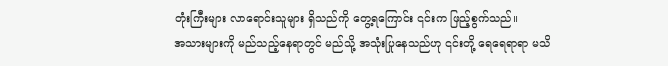တုံးကြီးများ လာရောင်းသူများ ရှိသည်ကို တွေ့ရကြောင်း ၎င်းက ဖြည့်စွက်သည်။
အသားများကို မည်သည့်နေရာတွင် မည်သို့ အသုံးပြုနေသည်ဟု ၎င်းတို့ ရေရေရာရာ မသိ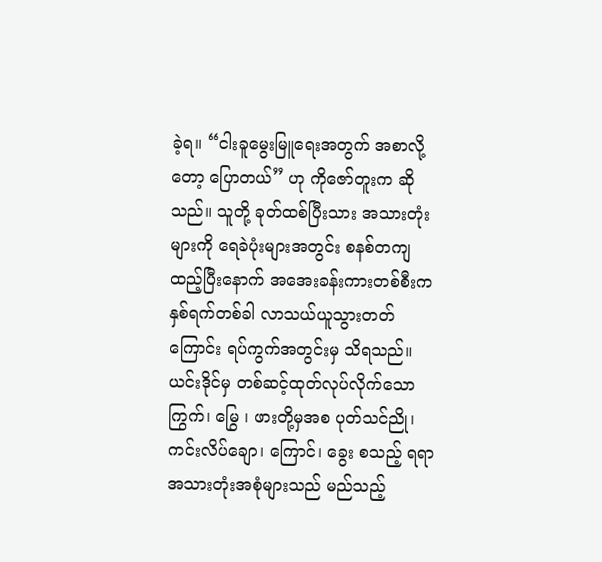ခဲ့ရ။ “ငါးခူမွေးမြူရေးအတွက် အစာလို့တော့ ပြောတယ်” ဟု ကိုဇော်တူးက ဆိုသည်။ သူတို့ ခုတ်ထစ်ပြီးသား အသားတုံးများကို ရေခဲပုံးများအတွင်း စနစ်တကျ ထည့်ပြီးနောက် အအေးခန်းကားတစ်စီးက နှစ်ရက်တစ်ခါ လာသယ်ယူသွားတတ်ကြောင်း ရပ်ကွက်အတွင်းမှ သိရသည်။
ယင်းဒိုင်မှ တစ်ဆင့်ထုတ်လုပ်လိုက်သော ကြွက်၊ မြွေ ၊ ဖားတို့မှအစ ပုတ်သင်ညို၊ ကင်းလိပ်ချော၊ ကြောင်၊ ခွေး စသည့် ရရာ အသားတုံးအစုံများသည် မည်သည့်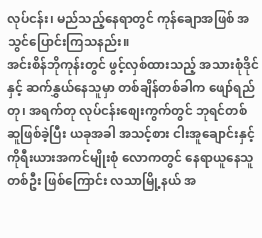လုပ်ငန်း၊ မည်သည့်နေရာတွင် ကုန်ချောအဖြစ် အသွင်ပြောင်းကြသနည်း။
အင်းစိန်ဘိုကုန်းတွင် ဖွင့်လှစ်ထားသည့် အသားစုံဒိုင်နှင့် ဆက်နွှယ်နေသူမှာ တစ်ချိန်တစ်ခါက ဖျော်ရည်တု၊ အရက်တု လုပ်ငန်းစျေးကွက်တွင် ဘုရင်တစ်ဆူဖြစ်ခဲ့ပြီး ယခုအခါ အသင့်စား ငါးအူချောင်းနှင့် ကိုရီးယားအကင်မျိုးစုံ လောကတွင် နေရာယူနေသူတစ်ဦး ဖြစ်ကြောင်း လသာမြို့နယ် အ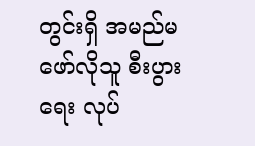တွင်းရှိ အမည်မဖော်လိုသူ စီးပွားရေး လုပ်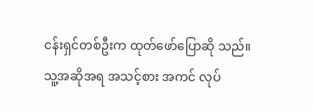ငန်းရှင်တစ်ဦးက ထုတ်ဖော်ပြောဆို သည်။
သူ့အဆိုအရ အသင့်စား အကင် လုပ်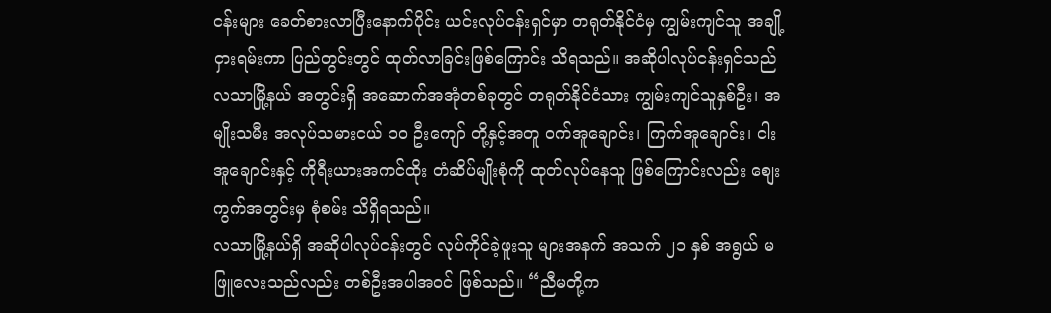ငန်းများ ခေတ်စားလာပြီးနောက်ပိုင်း ယင်းလုပ်ငန်းရှင်မှာ တရုတ်နိုင်ငံမှ ကျွမ်းကျင်သူ အချို့ငှားရမ်းကာ ပြည်တွင်းတွင် ထုတ်လာခြင်းဖြစ်ကြောင်း သိရသည်။ အဆိုပါလုပ်ငန်းရှင်သည် လသာမြို့နယ် အတွင်းရှိ အဆောက်အအုံတစ်ခုတွင် တရုတ်နိုင်ငံသား ကျွမ်းကျင်သူနှစ်ဦး၊ အမျိုးသမီး အလုပ်သမားငယ် ၁၀ ဦးကျော် တို့နှင့်အတူ ဝက်အူချောင်း၊ ကြက်အူချောင်း၊ ငါးအူချောင်းနှင့် ကိုရီးယားအကင်ထိုး တံဆိပ်မျိုးစုံကို ထုတ်လုပ်နေသူ ဖြစ်ကြောင်းလည်း စျေးကွက်အတွင်းမှ စုံစမ်း သိရှိရသည်။
လသာမြို့နယ်ရှိ အဆိုပါလုပ်ငန်းတွင် လုပ်ကိုင်ခဲ့ဖူးသူ များအနက် အသက် ၂၁ နှစ် အရွယ် မဖြူလေးသည်လည်း တစ်ဦးအပါအဝင် ဖြစ်သည်။ “ညီမတို့က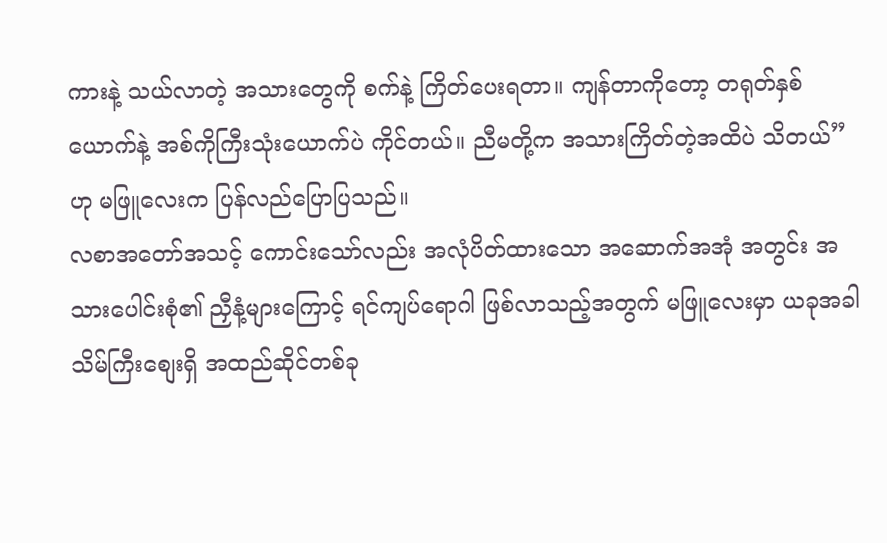ကားနဲ့ သယ်လာတဲ့ အသားတွေကို စက်နဲ့ ကြိတ်ပေးရတာ။ ကျန်တာကိုတော့ တရုတ်နှစ်ယောက်နဲ့ အစ်ကိုကြီးသုံးယောက်ပဲ ကိုင်တယ်။ ညီမတို့က အသားကြိတ်တဲ့အထိပဲ သိတယ်” ဟု မဖြူလေးက ပြန်လည်ပြောပြသည်။
လစာအတော်အသင့် ကောင်းသော်လည်း အလုံပိတ်ထားသော အဆောက်အအုံ အတွင်း အသားပေါင်းစုံ၏ ညှီနံ့များကြောင့် ရင်ကျပ်ရောဂါ ဖြစ်လာသည့်အတွက် မဖြူလေးမှာ ယခုအခါ သိမ်ကြီးစျေးရှိ အထည်ဆိုင်တစ်ခု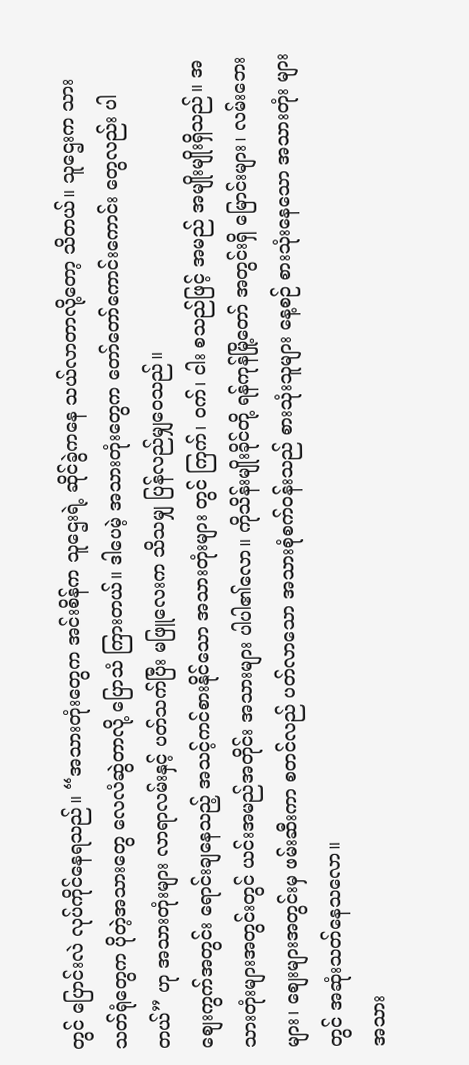တွင် ပြောင်းလဲ လုပ်ကိုင်နေရသည်။ “အသားတုံးတွေက အင်းစိန်က သူဌေးရဲ့ ဆိုင်ခွဲကနေ သယ်လာတာလို့တော့ သိတယ်။ သူဌေးက သားသတ်ရုံတွေက ပိုတဲ့အသားတွေ လေလံဆွဲတာလို့ ပြောသံ ကြားတယ်။ ဒါပေမဲ့ အသားတုံးတွေက တော်တော်ကောင်းကောင်း တွေလည်း ပါတယ်” ဟု အသားတုံးများ လာရာလမ်းနှင့် ပတ်သက်ပြီး မဖြူလေးက သိသမျှ ပြန်လည်မျှဝေသည်။
စျေးကွက်အတွင်း ရောင်းချနေသည့် အသင့်ကင်စားနိုင်သော အသားတုံးများ တွင် ကြက်၊ ဝက်၊ ငါး စသည်ဖြင့် အမည် အမျိုးမျိုးရှိသည်။ အသားတုံးများအတွင်းတွင် ယင်းအမည်အတိုင်း အသားများ ပါပါ၏လော။ ကိုသိန်းမျိုးခိုင်တို့ ရန်ကုန်မြို့တော် အတွင်းရှိ မြောင်းများ၊ လမ်းဘေးများ၊ စျေးများအတွင်းမှ ဖမ်းဆီးကာ စတင်လည် ပတ်လာသော အသားစုံစက်ဝန်းသည် စားသုံးသူများ နေ့စဉ် စားသုံးနေသော အသားတုံး များတွင် အဆုံးသတ်နေသလော။
အသား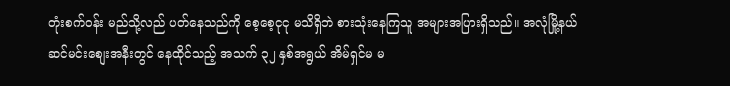တုံးစက်ဝန်း မည်သို့လည် ပတ်နေသည်ကို စေ့စေ့ငုငု မသိရှိဘဲ စားသုံးနေကြသူ အများအပြားရှိသည်။ အလုံမြို့နယ် ဆင်မင်းစျေးအနီးတွင် နေထိုင်သည့် အသက် ၃၂ နှစ်အရွယ် အိမ်ရှင်မ မ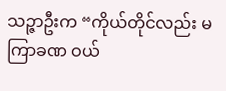သဉ္ဇာဦးက “ကိုယ်တိုင်လည်း မကြာခဏ ဝယ်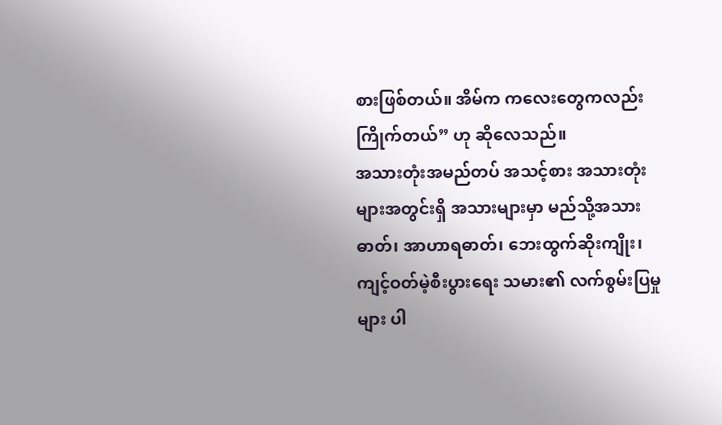စားဖြစ်တယ်။ အိမ်က ကလေးတွေကလည်း ကြိုက်တယ်” ဟု ဆိုလေသည်။
အသားတုံးအမည်တပ် အသင့်စား အသားတုံးများအတွင်းရှိ အသားများမှာ မည်သို့အသားဓာတ်၊ အာဟာရဓာတ်၊ ဘေးထွက်ဆိုးကျိုး၊ ကျင့်ဝတ်မဲ့စီးပွားရေး သမား၏ လက်စွမ်းပြမှုများ ပါ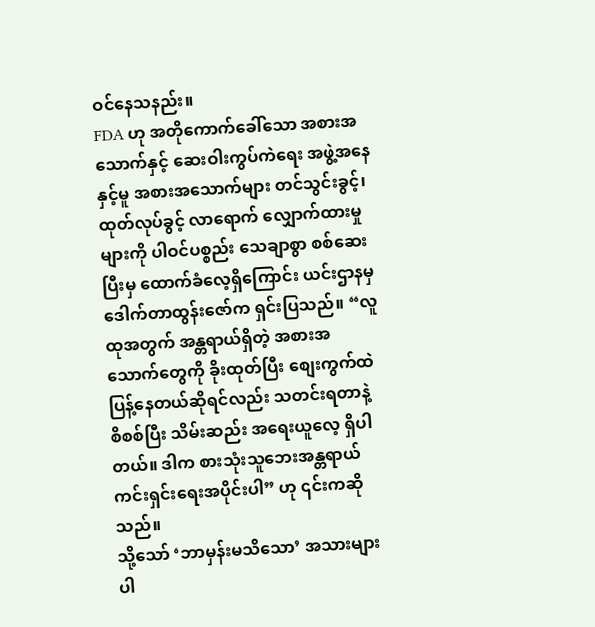ဝင်နေသနည်း။
FDA ဟု အတိုကောက်ခေါ်သော အစားအသောက်နှင့် ဆေးဝါးကွပ်ကဲရေး အဖွဲ့အနေနှင့်မူ အစားအသောက်များ တင်သွင်းခွင့်၊ ထုတ်လုပ်ခွင့် လာရောက် လျှောက်ထားမှုများကို ပါဝင်ပစ္စည်း သေချာစွာ စစ်ဆေးပြီးမှ ထောက်ခံလေ့ရှိကြောင်း ယင်းဌာနမှ ဒေါက်တာထွန်းဇော်က ရှင်းပြသည်။ “လူထုအတွက် အန္တရာယ်ရှိတဲ့ အစားအသောက်တွေကို ခိုးထုတ်ပြီး စျေးကွက်ထဲ ပြန့်နေတယ်ဆိုရင်လည်း သတင်းရတာနဲ့ စိစစ်ပြီး သိမ်းဆည်း အရေးယူလေ့ ရှိပါတယ်။ ဒါက စားသုံးသူဘေးအန္တရာယ် ကင်းရှင်းရေးအပိုင်းပါ” ဟု ၎င်းကဆိုသည်။
သို့သော် ‘ဘာမှန်းမသိသော’ အသားများ ပါ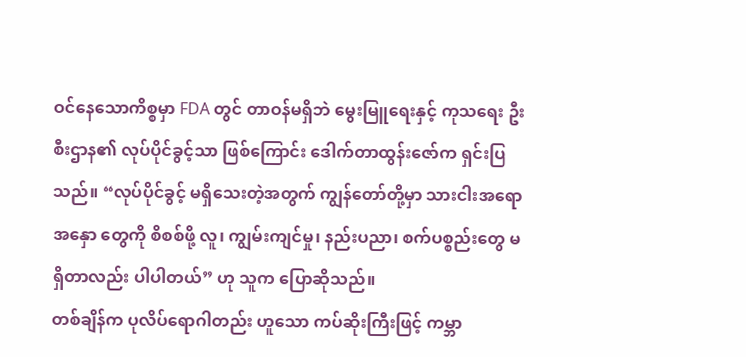ဝင်နေသောကိစ္စမှာ FDA တွင် တာဝန်မရှိဘဲ မွေးမြူရေးနှင့် ကုသရေး ဦးစီးဌာန၏ လုပ်ပိုင်ခွင့်သာ ဖြစ်ကြောင်း ဒေါက်တာထွန်းဇော်က ရှင်းပြသည်။ “လုပ်ပိုင်ခွင့် မရှိသေးတဲ့အတွက် ကျွန်တော်တို့မှာ သားငါးအရောအနှော တွေကို စိစစ်ဖို့ လူ၊ ကျွမ်းကျင်မှု၊ နည်းပညာ၊ စက်ပစ္စည်းတွေ မရှိတာလည်း ပါပါတယ်” ဟု သူက ပြောဆိုသည်။
တစ်ချိန်က ပုလိပ်ရောဂါတည်း ဟူသော ကပ်ဆိုးကြီးဖြင့် ကမ္ဘာ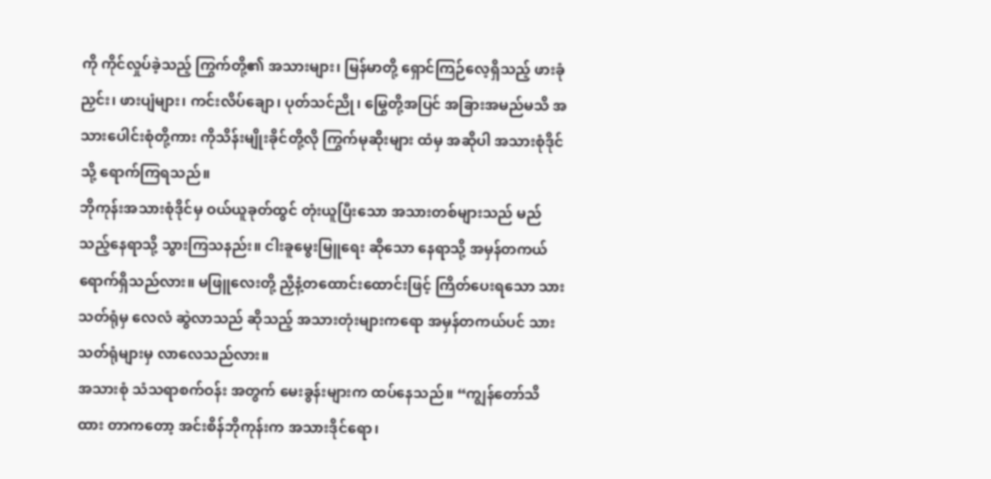ကို ကိုင်လှုပ်ခဲ့သည့် ကြွက်တို့၏ အသားများ၊ မြန်မာတို့ ရှောင်ကြဉ်လေ့ရှိသည့် ဖားခုံညှင်း၊ ဖားပျံများ၊ ကင်းလိပ်ချော၊ ပုတ်သင်ညို၊ မြွေတို့အပြင် အခြားအမည်မသိ အသားပေါင်းစုံတို့ကား ကိုသိန်းမျိုးခိုင်တို့လို ကြွက်မုဆိုးများ ထံမှ အဆိုပါ အသားစုံဒိုင်သို့ ရောက်ကြရသည်။
ဘိုကုန်းအသားစုံဒိုင်မှ ဝယ်ယူခုတ်ထွင် တုံးယူပြီးသော အသားတစ်များသည် မည်သည့်နေရာသို့ သွားကြသနည်း။ ငါးခူမွေးမြူရေး ဆိုသော နေရာသို့ အမှန်တကယ် ရောက်ရှိသည်လား။ မဖြူလေးတို့ ညှီနံ့တထောင်းထောင်းဖြင့် ကြိတ်ပေးရသော သားသတ်ရုံမှ လေလံ ဆွဲလာသည် ဆိုသည့် အသားတုံးများကရော အမှန်တကယ်ပင် သားသတ်ရုံများမှ လာလေသည်လား။
အသားစုံ သံသရာစက်ဝန်း အတွက် မေးခွန်းများက ထပ်နေသည်။ “ကျွန်တော်သိထား တာကတော့ အင်းစိန်ဘိုကုန်းက အသားဒိုင်ရော၊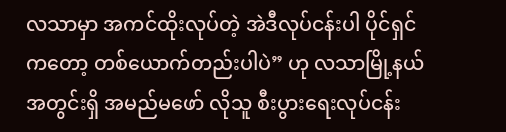လသာမှာ အကင်ထိုးလုပ်တဲ့ အဲဒီလုပ်ငန်းပါ ပိုင်ရှင်ကတော့ တစ်ယောက်တည်းပါပဲ” ဟု လသာမြို့နယ် အတွင်းရှိ အမည်မဖော် လိုသူ စီးပွားရေးလုပ်ငန်း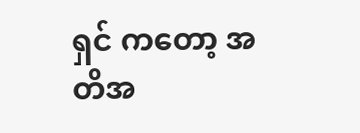ရှင် ကတော့ အတိအ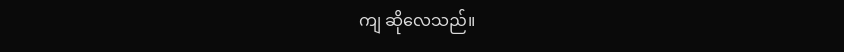ကျ ဆိုလေသည်။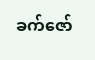ခက်ဇော်